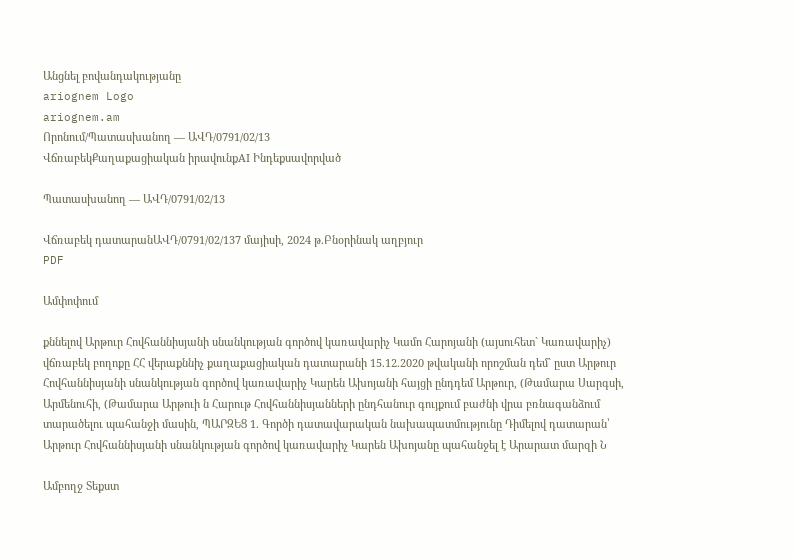Անցնել բովանդակությանը
ariognem Logo
ariognem.am
Որոնում/Պատասխանող — ԱՎԴ/0791/02/13
ՎճռաբեկՔաղաքացիական իրավունքAI Ինդեքսավորված

Պատասխանող — ԱՎԴ/0791/02/13

Վճռաբեկ դատարանԱՎԴ/0791/02/137 մայիսի, 2024 թ.Բնօրինակ աղբյուր
PDF

Ամփոփում

քննելով Արթուր Հովհաննիսյանի սնանկության գործով կառավարիչ Կամո Հարոյանի (այսուհետ` Կառավարիչ) վճռաբեկ բողոքը ՀՀ վերաքննիչ քաղաքացիական դատարանի 15.12.2020 թվականի որոշման դեմ` ըստ Արթուր Հովհաննիսյանի սնանկության գործով կառավարիչ Կարեն Ախոյանի հայցի ընդդեմ Արթուր, (Թամարա Սարգսի, Արմենուհի, (Թամարա Արթուի ն Հարութ Հովհաննիսյանների ընդհանուր գույքում բաժնի վրա բռնագանձում տարածելու պահանջի մասին, ՊԱՐԶԵՑ 1. Գործի դատավարական նախապատմությունը Դիմելով դատարան՝ Արթուր Հովհաննիսյանի սնանկության գործով կառավարիչ Կարեն Ախոյանը պահանջել է Արարատ մարզի Ն

Ամբողջ Տեքստ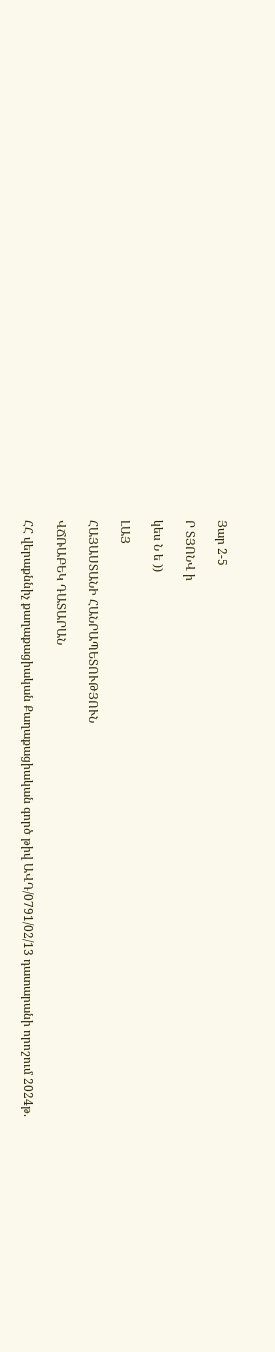Յար 2-5

Ր ՏՅՈՆՎ ի

կես Ն ե ))

ԼԱՅ

ՀԱՅԱՍՏԱՆԻ ՀԱՆՐԱՊԵՏՈՒԹՅՈՒՆ

ՎՃՌԱԲԵԿ ԴԱՏԱՐԱՆ

ՀՀ վերաքննիչ քաղաքացիական Քաղաքացիական գործ թիվ ԱՎԴ/0791/02/13 դատարանի որոշում 2024թ.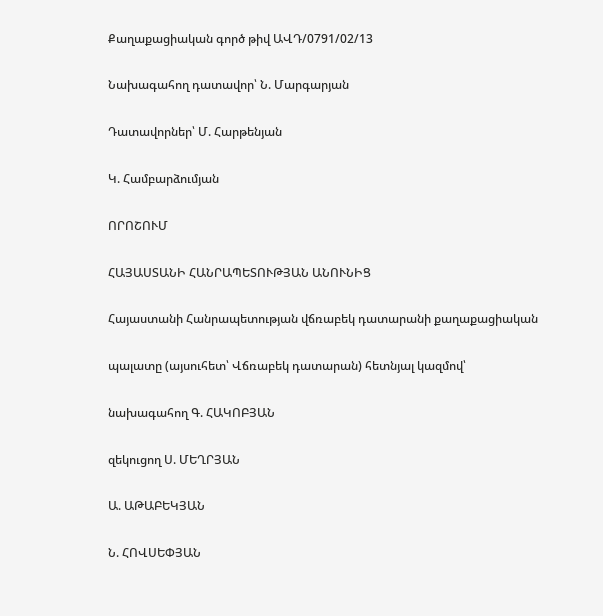Քաղաքացիական գործ թիվ ԱՎԴ/0791/02/13

Նախագահող դատավոր՝ Ն. Մարգարյան

Դատավորներ՝ Մ. Հարթենյան

Կ. Համբարձումյան

ՈՐՈՇՈՒՄ

ՀԱՅԱՍՏԱՆԻ ՀԱՆՐԱՊԵՏՈՒԹՅԱՆ ԱՆՈՒՆԻՑ

Հայաստանի Հանրապետության վճռաբեկ դատարանի քաղաքացիական

պալատը (այսուհետ՝ Վճռաբեկ դատարան) հետնյալ կազմով՝

նախագահող Գ. ՀԱԿՈԲՅԱՆ

զեկուցող Ս. ՄԵՂՐՅԱՆ

Ա. ԱԹԱԲԵԿՅԱՆ

Ն. ՀՈՎՍԵՓՅԱՆ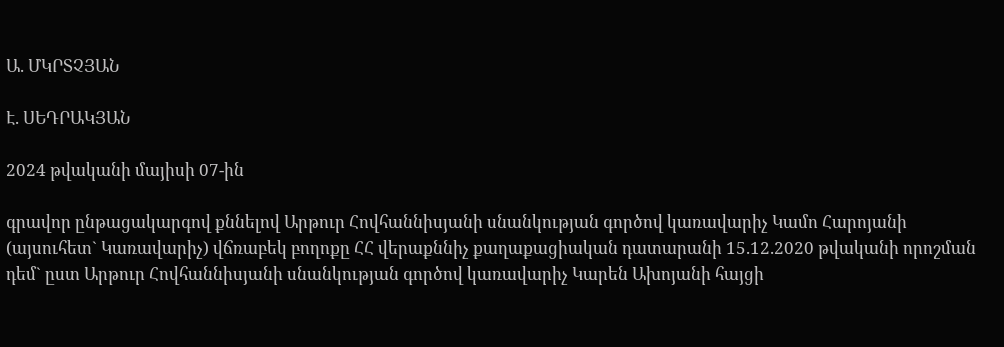Ա. ՄԿՐՏՉՅԱՆ

Է. ՍԵԴՐԱԿՅԱՆ

2024 թվականի մայիսի 07-ին

գրավոր ընթացակարգով քննելով Արթուր Հովհաննիսյանի սնանկության գործով կառավարիչ Կամո Հարոյանի (այսուհետ` Կառավարիչ) վճռաբեկ բողոքը ՀՀ վերաքննիչ քաղաքացիական դատարանի 15.12.2020 թվականի որոշման դեմ` ըստ Արթուր Հովհաննիսյանի սնանկության գործով կառավարիչ Կարեն Ախոյանի հայցի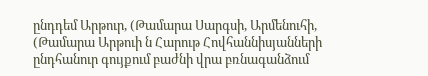ընդդեմ Արթուր, (Թամարա Սարգսի, Արմենուհի, (Թամարա Արթուի ն Հարութ Հովհաննիսյանների ընդհանուր գույքում բաժնի վրա բռնագանձում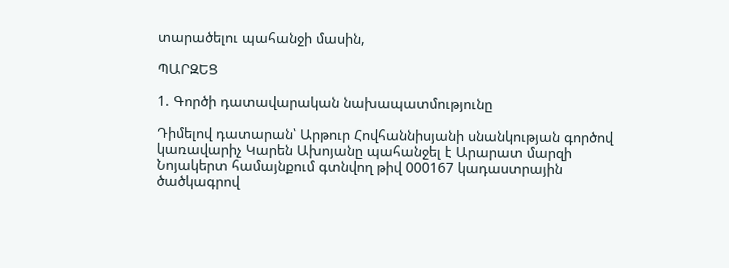տարածելու պահանջի մասին,

ՊԱՐԶԵՑ

1. Գործի դատավարական նախապատմությունը

Դիմելով դատարան՝ Արթուր Հովհաննիսյանի սնանկության գործով կառավարիչ Կարեն Ախոյանը պահանջել է Արարատ մարզի Նոյակերտ համայնքում գտնվող թիվ 000167 կադաստրային ծածկագրով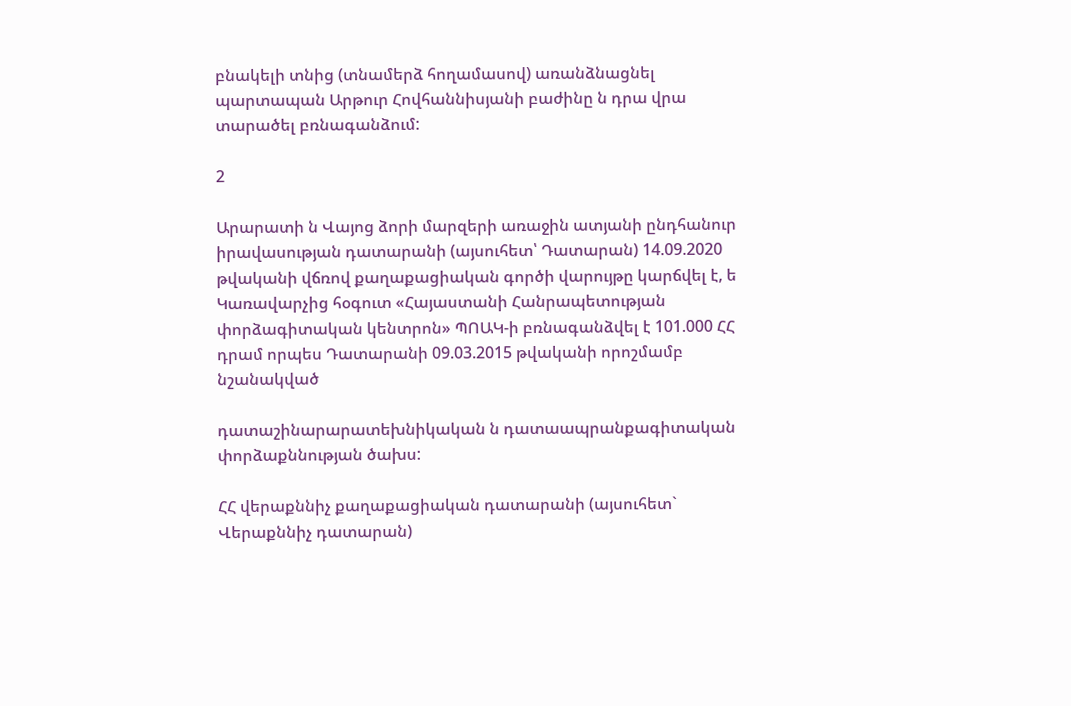բնակելի տնից (տնամերձ հողամասով) առանձնացնել պարտապան Արթուր Հովհաննիսյանի բաժինը ն դրա վրա տարածել բռնագանձում:

2

Արարատի ն Վայոց ձորի մարզերի առաջին ատյանի ընդհանուր իրավասության դատարանի (այսուհետ՝ Դատարան) 14.09.2020 թվականի վճռով քաղաքացիական գործի վարույթը կարճվել է, ե Կառավարչից հօգուտ «Հայաստանի Հանրապետության փորձագիտական կենտրոն» ՊՈԱԿ-ի բռնագանձվել է 101.000 ՀՀ դրամ որպես Դատարանի 09.03.2015 թվականի որոշմամբ նշանակված

դատաշինարարատեխնիկական ն դատաապրանքագիտական փորձաքննության ծախս:

ՀՀ վերաքննիչ քաղաքացիական դատարանի (այսուհետ` Վերաքննիչ դատարան)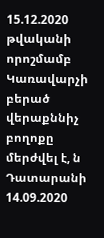15.12.2020 թվականի որոշմամբ Կառավարչի բերած վերաքննիչ բողոքը մերժվել է, ն Դատարանի 14.09.2020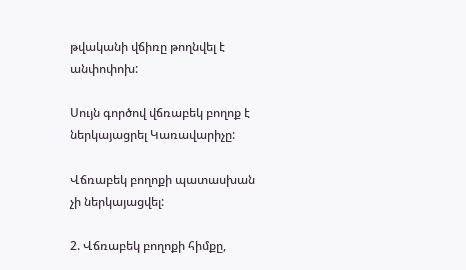թվականի վճիռը թողնվել է անփոփոխ:

Սույն գործով վճռաբեկ բողոք է ներկայացրել Կառավարիչը:

Վճռաբեկ բողոքի պատասխան չի ներկայացվել:

2. Վճռաբեկ բողոքի հիմքը,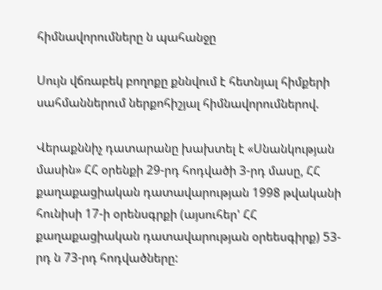հիմնավորումները ն պահանջը

Սույն վճռաբեկ բողոքը քննվում է հետնյալ հիմքերի սահմաններում ներքոհիշյալ հիմնավորումներով.

Վերաքննիչ դատարանը խախտել է «Սնանկության մասին» ՀՀ օրենքի 29-րդ հոդվածի 3-րդ մասը, ՀՀ քաղաքացիական դատավարության 1998 թվականի հունիսի 17-ի օրենսգրքի (այսուհեր' ՀՀ քաղաքացիական դատավարության օրեեսգիրք) 53-րդ ն 73-րդ հոդվածները: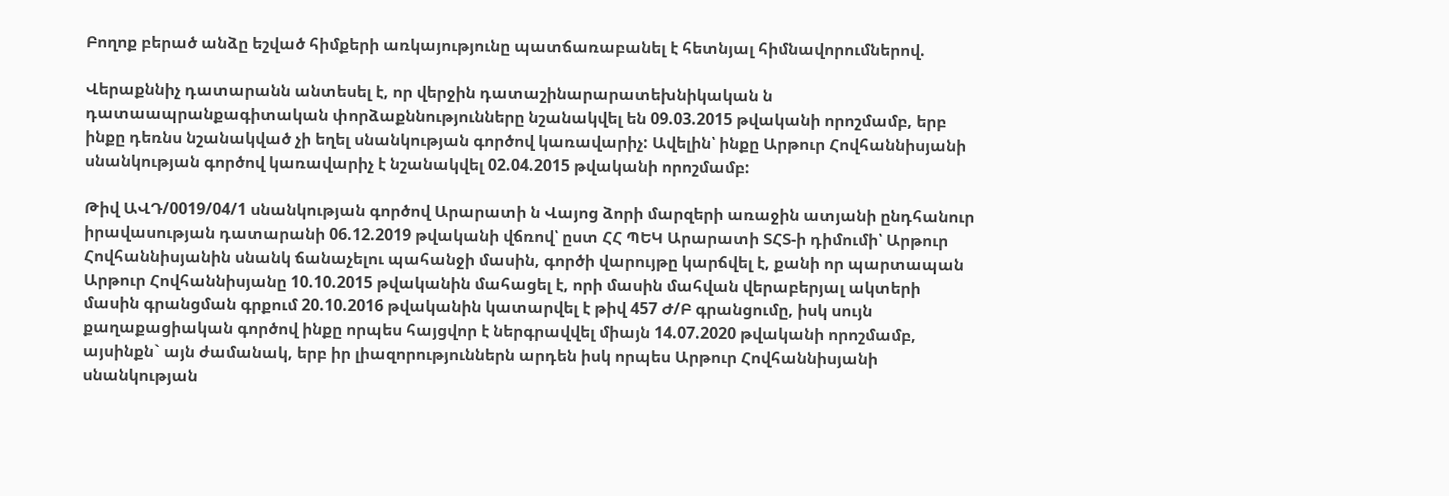Բողոք բերած անձը եշված հիմքերի առկայությունը պատճառաբանել է հետնյալ հիմնավորումներով.

Վերաքննիչ դատարանն անտեսել է, որ վերջին դատաշինարարատեխնիկական ն դատաապրանքագիտական փորձաքննությունները նշանակվել են 09.03.2015 թվականի որոշմամբ, երբ ինքը դեռնս նշանակված չի եղել սնանկության գործով կառավարիչ: Ավելին՝ ինքը Արթուր Հովհաննիսյանի սնանկության գործով կառավարիչ է նշանակվել 02.04.2015 թվականի որոշմամբ:

Թիվ ԱՎԴ/0019/04/1 սնանկության գործով Արարատի ն Վայոց ձորի մարզերի առաջին ատյանի ընդհանուր իրավասության դատարանի 06.12.2019 թվականի վճռով՝ ըստ ՀՀ ՊԵԿ Արարատի ՏՀՏ-ի դիմումի՝ Արթուր Հովհաննիսյանին սնանկ ճանաչելու պահանջի մասին, գործի վարույթը կարճվել է, քանի որ պարտապան Արթուր Հովհաննիսյանը 10.10.2015 թվականին մահացել է, որի մասին մահվան վերաբերյալ ակտերի մասին գրանցման գրքում 20.10.2016 թվականին կատարվել է թիվ 457 Ժ/Բ գրանցումը, իսկ սույն քաղաքացիական գործով ինքը որպես հայցվոր է ներգրավվել միայն 14.07.2020 թվականի որոշմամբ, այսինքն` այն ժամանակ, երբ իր լիազորություններն արդեն իսկ որպես Արթուր Հովհաննիսյանի սնանկության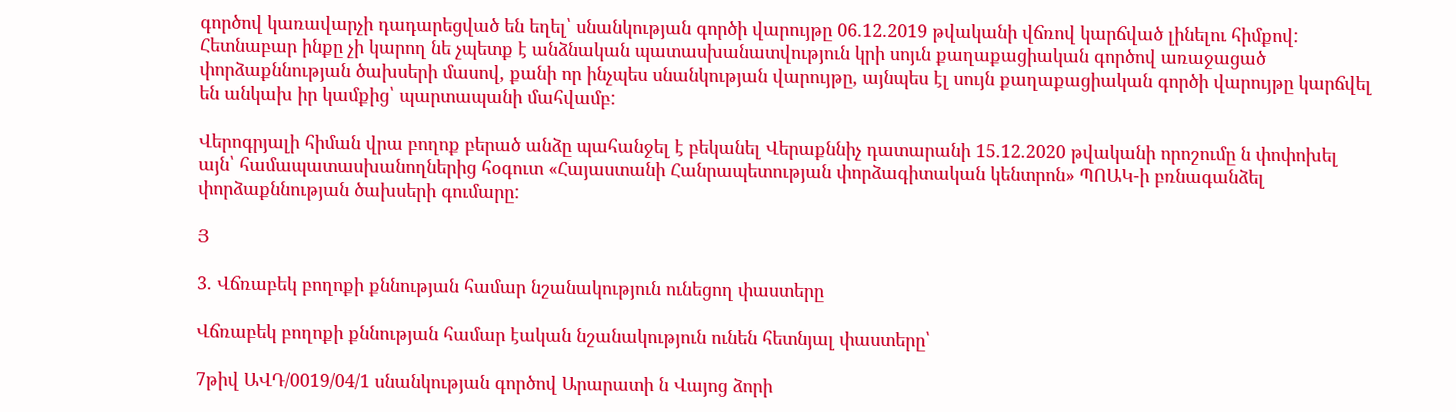գործով կառավարչի դադարեցված են եղել՝ սնանկության գործի վարույթը 06.12.2019 թվականի վճռով կարճված լինելու հիմքով: Հետնաբար ինքը չի կարող նե չպետք է անձնական պատասխանատվություն կրի սոյւն քաղաքացիական գործով առաջացած փորձաքննության ծախսերի մասով, քանի որ ինչպես սնանկության վարույթը, այնպես էլ սույն քաղաքացիական գործի վարույթը կարճվել են անկախ իր կամքից՝ պարտապանի մահվամբ:

Վերոգրյալի հիման վրա բողոք բերած անձը պահանջել է բեկանել Վերաքննիչ դատարանի 15.12.2020 թվականի որոշումը ն փոփոխել այն՝ համապատասխանողներից հօգուտ «Հայաստանի Հանրապետության փորձագիտական կենտրոն» ՊՈԱԿ-ի բռնագանձել փորձաքննության ծախսերի գումարը:

Յ

3. Վճռաբեկ բողոքի քննության համար նշանակություն ունեցող փաստերը

Վճռաբեկ բողոքի քննության համար էական նշանակություն ունեն հետնյալ փաստերը՝

7թիվ ԱՎԴ/0019/04/1 սնանկության գործով Արարատի ն Վայոց ձորի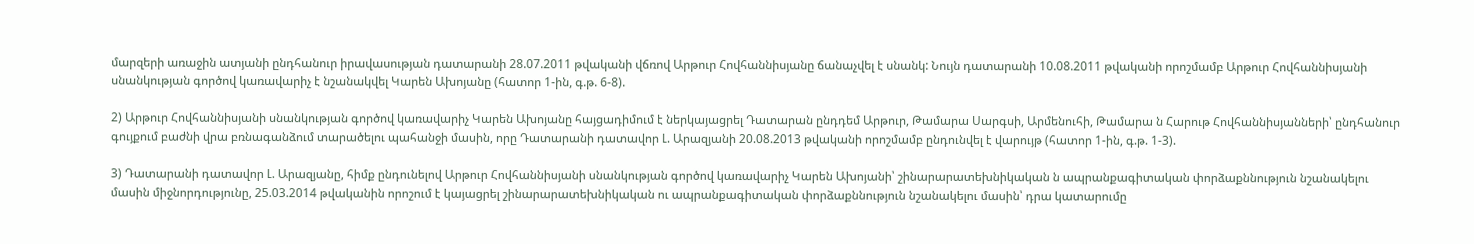մարզերի առաջին ատյանի ընդհանուր իրավասության դատարանի 28.07.2011 թվականի վճռով Արթուր Հովհաննիսյանը ճանաչվել է սնանկ: Նույն դատարանի 10.08.2011 թվականի որոշմամբ Արթուր Հովհաննիսյանի սնանկության գործով կառավարիչ է նշանակվել Կարեն Ախոյանը (հատոր 1-ին, գ.թ. 6-8).

2) Արթուր Հովհաննիսյանի սնանկության գործով կառավարիչ Կարեն Ախոյանը հայցադիմում է ներկայացրել Դատարան ընդդեմ Արթուր, Թամարա Սարգսի, Արմենուհի, Թամարա ն Հարութ Հովհաննիսյանների՝ ընդհանուր գույքում բաժնի վրա բռնագանձում տարածելու պահանջի մասին, որը Դատարանի դատավոր Լ. Արազյանի 20.08.2013 թվականի որոշմամբ ընդունվել է վարույթ (հատոր 1-ին, գ.թ. 1-3).

3) Դատարանի դատավոր Լ. Արազյանը, հիմք ընդունելով Արթուր Հովհաննիսյանի սնանկության գործով կառավարիչ Կարեն Ախոյանի՝ շինարարատեխնիկական ն ապրանքագիտական փորձաքննություն նշանակելու մասին միջնորդությունը, 25.03.2014 թվականին որոշում է կայացրել շինարարատեխնիկական ու ապրանքագիտական փորձաքննություն նշանակելու մասին՝ դրա կատարումը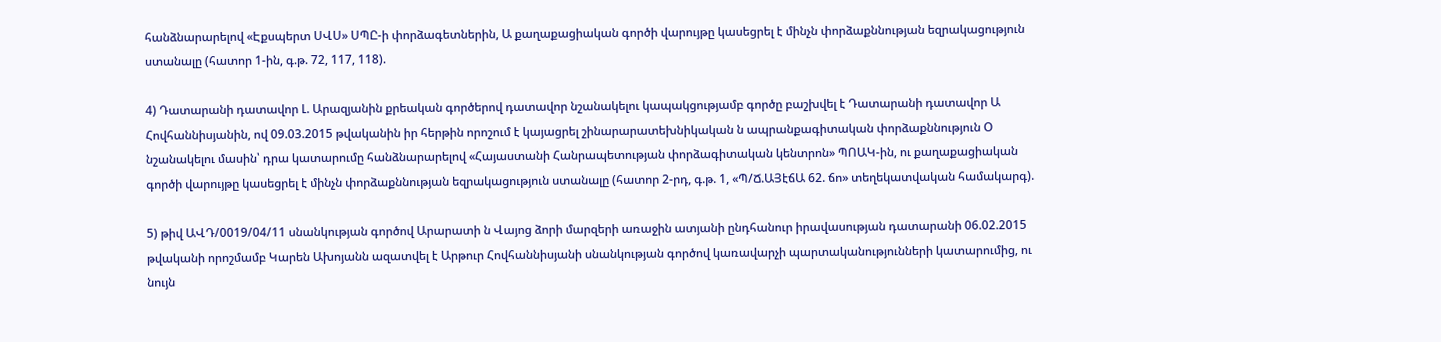հանձնարարելով «Էքսպերտ ՍՎՍ» ՍՊԸ-ի փորձագետներին, Ա քաղաքացիական գործի վարույթը կասեցրել է մինչն փորձաքննության եզրակացություն ստանալը (հատոր 1-ին, գ.թ. 72, 117, 118).

4) Դատարանի դատավոր Լ. Արազյանին քրեական գործերով դատավոր նշանակելու կապակցությամբ գործը բաշխվել է Դատարանի դատավոր Ա Հովհաննիսյանին, ով 09.03.2015 թվականին իր հերթին որոշում է կայացրել շինարարատեխնիկական ն ապրանքագիտական փորձաքննություն Օ նշանակելու մասին՝ դրա կատարումը հանձնարարելով «Հայաստանի Հանրապետության փորձագիտական կենտրոն» ՊՈԱԿ-ին, ու քաղաքացիական գործի վարույթը կասեցրել է մինչն փորձաքննության եզրակացություն ստանալը (հատոր 2-րդ, գ.թ. 1, «Պ/Ճ.ԱՅէճԱ 62. ճո» տեղեկատվական համակարգ).

5) թիվ ԱՎԴ/0019/04/11 սնանկության գործով Արարատի ն Վայոց ձորի մարզերի առաջին ատյանի ընդհանուր իրավասության դատարանի 06.02.2015 թվականի որոշմամբ Կարեն Ախոյանն ազատվել է Արթուր Հովհաննիսյանի սնանկության գործով կառավարչի պարտականությունների կատարումից, ու նույն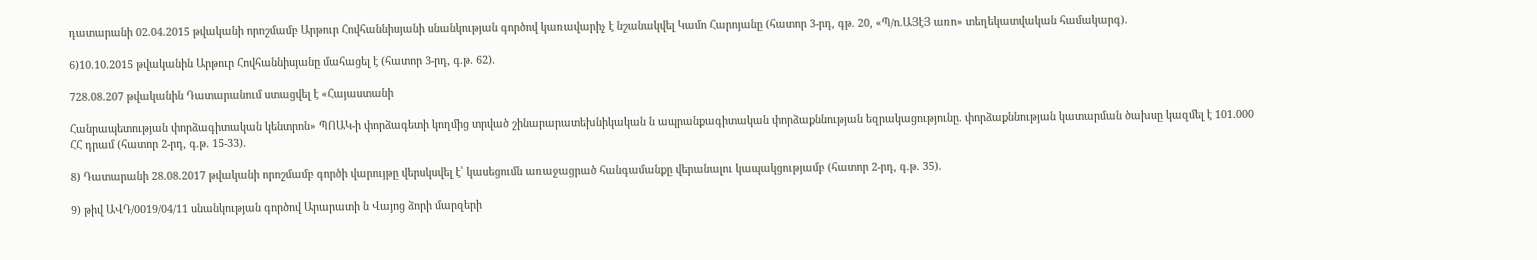դատարանի 02.04.2015 թվականի որոշմամբ Արթուր Հովհաննիսյանի սնանկության գործով կառավարիչ է նշանակվել Կամո Հարոյանը (հատոր 3-րդ, գթ. 20, «Պ/ո.ԱՅէՅ առո» տեղեկատվական համակարգ).

6)10.10.2015 թվականին Արթուր Հովհաննիսյանը մահացել է (հատոր 3-րդ, գ.թ. 62).

728.08.207 թվականին Դատարանում ստացվել է «Հայաստանի

Հանրապետության փորձագիտական կենտրոն» ՊՈԱԿ-ի փորձագետի կողմից տրված շինարարատեխնիկական ն ապրանքագիտական փորձաքննության եզրակացությունը. փորձաքննության կատարման ծախսը կազմել է 101.000 ՀՀ դրամ (հատոր 2-րդ, գ.թ. 15-33).

8) Դատարանի 28.08.2017 թվականի որոշմամբ գործի վարույթը վերսկսվել է՝ կասեցումն առաջացրած հանգամանքը վերանալու կապակցությամբ (հատոր 2-րդ, գ.թ. 35).

9) թիվ ԱՎԴ/0019/04/11 սնանկության գործով Արարատի ն Վայոց ձորի մարզերի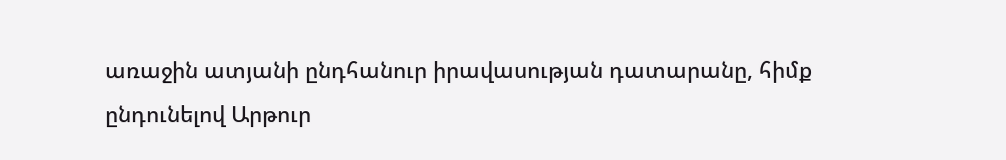առաջին ատյանի ընդհանուր իրավասության դատարանը, հիմք ընդունելով Արթուր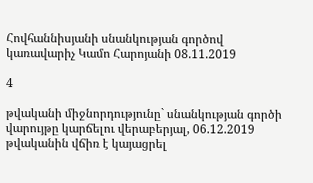Հովհաննիսյանի սնանկության գործով կառավարիչ Կամո Հարոյանի 08.11.2019

4

թվականի միջնորդությունը` սնանկության գործի վարույթը կարճելու վերաբերյալ, 06.12.2019 թվականին վճիռ է կայացրել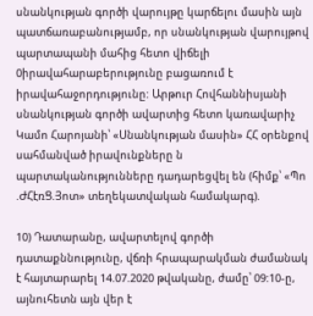սնանկության գործի վարույթը կարճելու մասին այն պատճառաբանությամբ, որ սնանկության վարույթով պարտապանի մահից հետո վիճելի 0իրավահարաբերությունը բացառում է իրավահաջորդությունը: Արթուր Հովհաննիսյանի սնանկության գործի ավարտից հետո կառավարիչ Կամո Հարոյանի՝ «Սնանկության մասին» ՀՀ օրենքով սահմանված իրավունքները ն պարտականությունները դադարեցվել են (հիմք՝ «Պո .ԺՀէռՑ.Յոտ» տեղեկատվական համակարգ).

10) Դատարանը, ավարտելով գործի դատաքննությունը, վճռի հրապարակման ժամանակ է հայտարարել 14.07.2020 թվականը, ժամը՝ 09:10-ը, այնուհետն այն վեր է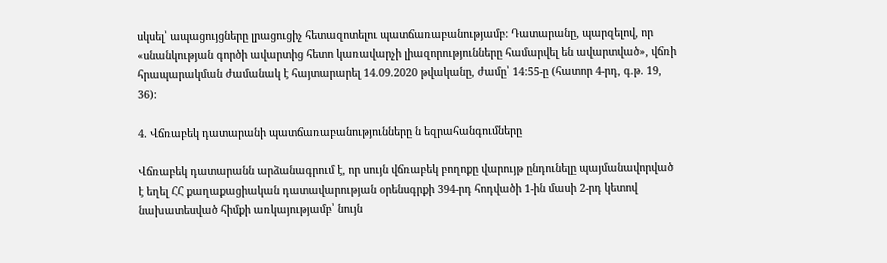սկսել՝ ապացույցները լրացուցիչ հետազոտելու պատճառաբանությամբ: Դատարանը, պարզելով, որ «սնանկության գործի ավարտից հետո կառավարչի լիազորությունները համարվել են ավարտված», վճռի հրապարակման ժամանակ է հայտարարել 14.09.2020 թվականը, ժամը՝ 14:55-ը (հատոր 4-րդ, գ.թ. 19, 36):

4. Վճռաբեկ դատարանի պատճառաբանությունները ն եզրահանգումները

Վճռաբեկ դատարանն արձանագրում է, որ սույն վճռաբեկ բողոքը վարույթ ընդունելը պայմանավորված է եղել ՀՀ քաղաքացիական դատավարության օրենսգրքի 394-րդ հոդվածի 1-ին մասի 2-րդ կետով նախատեսված հիմքի առկայությամբ՝ նույն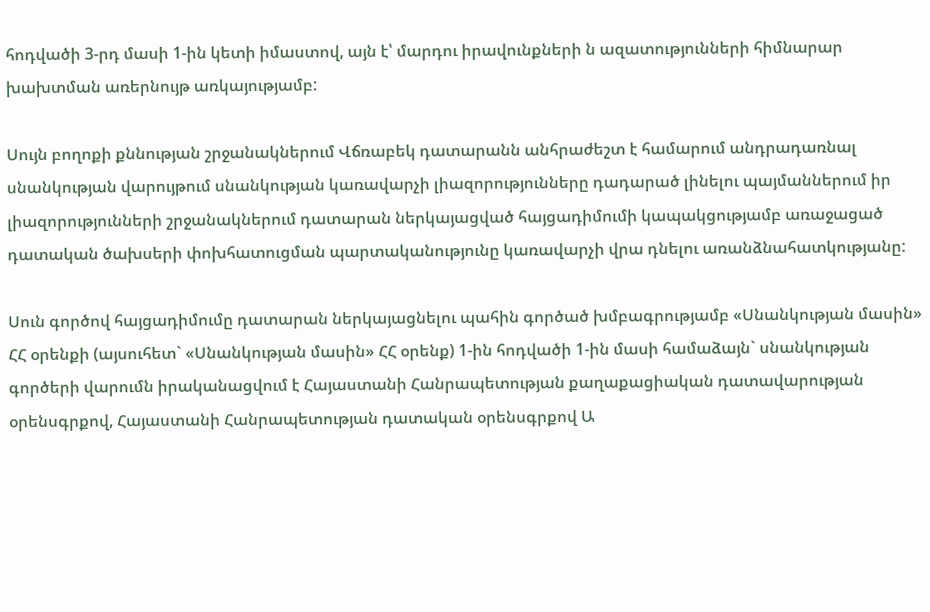հոդվածի 3-րդ մասի 1-ին կետի իմաստով, այն է՝ մարդու իրավունքների ն ազատությունների հիմնարար խախտման առերնույթ առկայությամբ:

Սույն բողոքի քննության շրջանակներում Վճռաբեկ դատարանն անհրաժեշտ է համարում անդրադառնալ սնանկության վարույթում սնանկության կառավարչի լիազորությունները դադարած լինելու պայմաններում իր լիազորությունների շրջանակներում դատարան ներկայացված հայցադիմումի կապակցությամբ առաջացած դատական ծախսերի փոխհատուցման պարտականությունը կառավարչի վրա դնելու առանձնահատկությանը:

Սուն գործով հայցադիմումը դատարան ներկայացնելու պահին գործած խմբագրությամբ «Սնանկության մասին» ՀՀ օրենքի (այսուհետ` «Սնանկության մասին» ՀՀ օրենք) 1-ին հոդվածի 1-ին մասի համաձայն` սնանկության գործերի վարումն իրականացվում է Հայաստանի Հանրապետության քաղաքացիական դատավարության օրենսգրքով, Հայաստանի Հանրապետության դատական օրենսգրքով Ա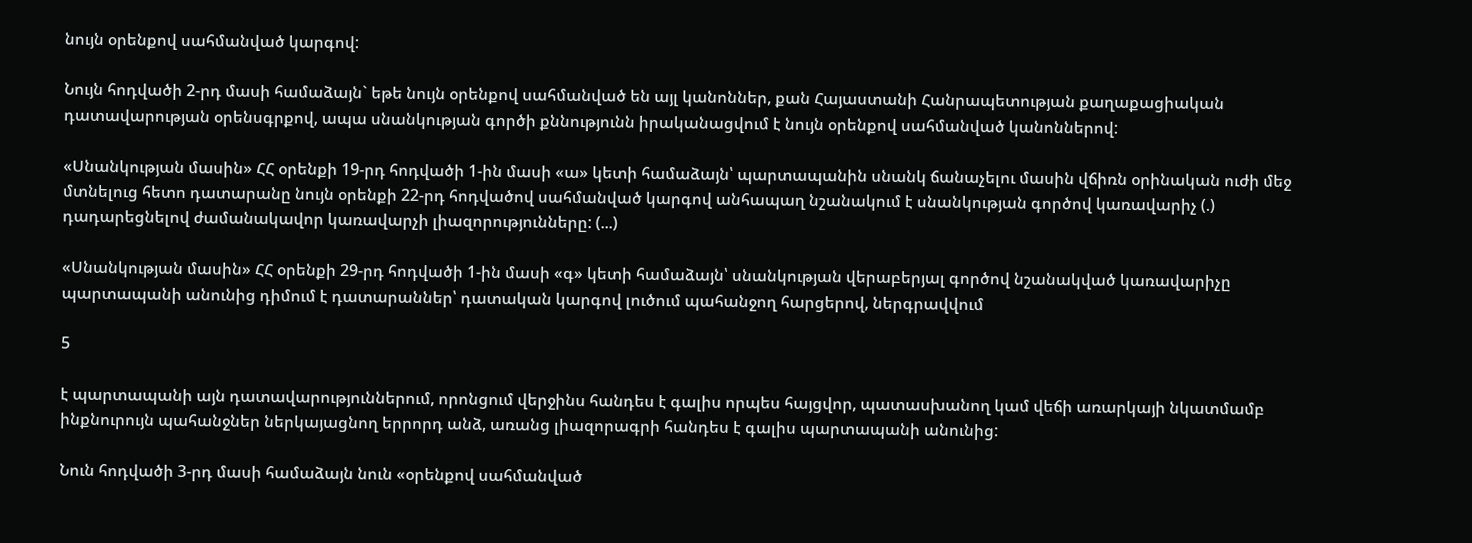նույն օրենքով սահմանված կարգով:

Նույն հոդվածի 2-րդ մասի համաձայն` եթե նույն օրենքով սահմանված են այլ կանոններ, քան Հայաստանի Հանրապետության քաղաքացիական դատավարության օրենսգրքով, ապա սնանկության գործի քննությունն իրականացվում է նույն օրենքով սահմանված կանոններով:

«Սնանկության մասին» ՀՀ օրենքի 19-րդ հոդվածի 1-ին մասի «ա» կետի համաձայն՝ պարտապանին սնանկ ճանաչելու մասին վճիռն օրինական ուժի մեջ մտնելուց հետո դատարանը նույն օրենքի 22-րդ հոդվածով սահմանված կարգով անհապաղ նշանակում է սնանկության գործով կառավարիչ (.) դադարեցնելով ժամանակավոր կառավարչի լիազորությունները: (...)

«Սնանկության մասին» ՀՀ օրենքի 29-րդ հոդվածի 1-ին մասի «գ» կետի համաձայն՝ սնանկության վերաբերյալ գործով նշանակված կառավարիչը պարտապանի անունից դիմում է դատարաններ՝ դատական կարգով լուծում պահանջող հարցերով, ներգրավվում

5

է պարտապանի այն դատավարություններում, որոնցում վերջինս հանդես է գալիս որպես հայցվոր, պատասխանող կամ վեճի առարկայի նկատմամբ ինքնուրույն պահանջներ ներկայացնող երրորդ անձ, առանց լիազորագրի հանդես է գալիս պարտապանի անունից:

Նուն հոդվածի 3-րդ մասի համաձայն նուն «օրենքով սահմանված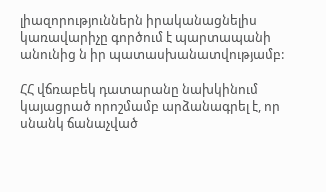լիազորություններն իրականացնելիս կառավարիչը գործում է պարտապանի անունից ն իր պատասխանատվությամբ:

ՀՀ վճռաբեկ դատարանը նախկինում կայացրած որոշմամբ արձանագրել է, որ սնանկ ճանաչված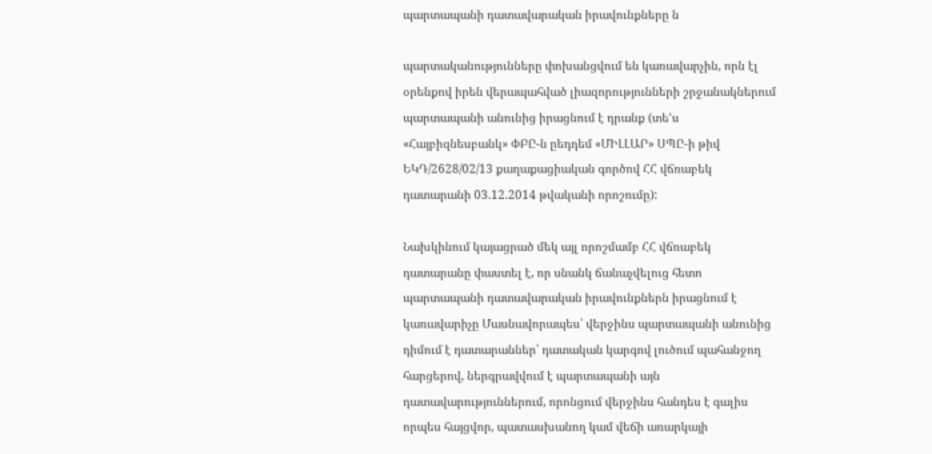պարտապանի դատավարական իրավունքները ն

պարտականությունները փոխանցվում են կառավարչին, որն էլ օրենքով իրեն վերապահված լիազորությունների շրջանակներում պարտապանի անունից իրացնում է դրանք (տե'ս «Հայբիզնեսբանկ» ՓԲԸ-ն ըեդդեմ «ՄԻԼԼԱՐ» ՍՊԸ-ի թիվ ԵԿԴ/2628/02/13 քաղաքացիական գործով ՀՀ վճռաբեկ դատարանի 03.12.2014 թվականի որոշումը):

Նախկինում կայացրած մեկ այլ որոշմամբ ՀՀ վճռաբեկ դատարանը փաստել է, որ սնանկ ճանաչվելուց հետո պարտապանի դատավարական իրավունքներն իրացնում է կառավարիչը Մասնավորապես՝ վերջինս պարտապանի անունից դիմում է դատարաններ՝ դատական կարգով լուծում պահանջող հարցերով, ներգրավվում է պարտապանի այն դատավարություններում, որոնցում վերջինս հանդես է գալիս որպես հայցվոր, պատասխանող կամ վեճի առարկայի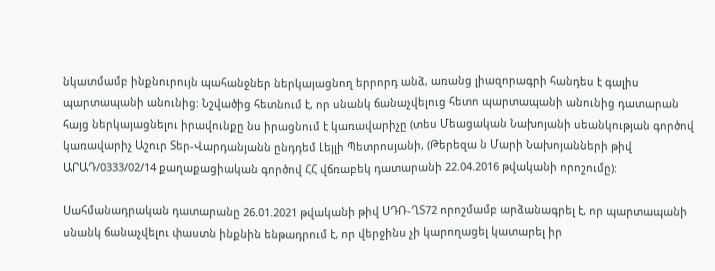նկատմամբ ինքնուրույն պահանջներ ներկայացնող երրորդ անձ, առանց լիազորագրի հանդես է գալիս պարտապանի անունից: Նշվածից հետնում է, որ սնանկ ճանաչվելուց հետո պարտապանի անունից դատարան հայց ներկայացնելու իրավունքը նս իրացնում է կառավարիչը (տես Մեացական Նախոյանի սեանկության գործով կառավարիչ Աշուր Տեր-Վարդանյանն ընդդեմ Լեյլի Պետրոսյանի, (Թերեզա ն Մարի Նախոյանների թիվ ԱՐԱԴ/0333/02/14 քաղաքացիական գործով ՀՀ վճռաբեկ դատարանի 22.04.2016 թվականի որոշումը):

Սահմանադրական դատարանը 26.01.2021 թվականի թիվ ՍԴՌ-ՂՏ72 որոշմամբ արձանագրել է, որ պարտապանի սնանկ ճանաչվելու փաստն ինքնին ենթադրում է, որ վերջինս չի կարողացել կատարել իր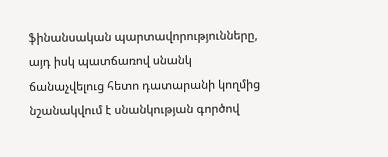ֆինանսական պարտավորությունները, այդ իսկ պատճառով սնանկ ճանաչվելուց հետո դատարանի կողմից նշանակվում է սնանկության գործով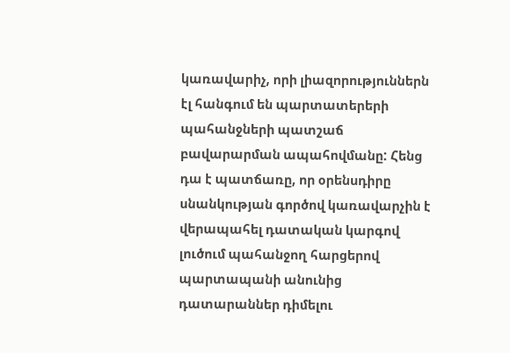կառավարիչ, որի լիազորություններն էլ հանգում են պարտատերերի պահանջների պատշաճ բավարարման ապահովմանը: Հենց դա է պատճառը, որ օրենսդիրը սնանկության գործով կառավարչին է վերապահել դատական կարգով լուծում պահանջող հարցերով պարտապանի անունից դատարաններ դիմելու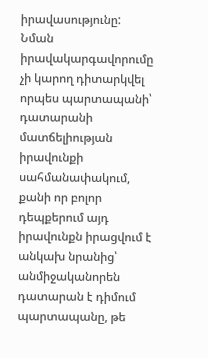իրավասությունը: Նման իրավակարգավորումը չի կարող դիտարկվել որպես պարտապանի՝ դատարանի մատճելիության իրավունքի սահմանափակում, քանի որ բոլոր դեպքերում այդ իրավունքն իրացվում է անկախ նրանից՝ անմիջականորեն դատարան է դիմում պարտապանը, թե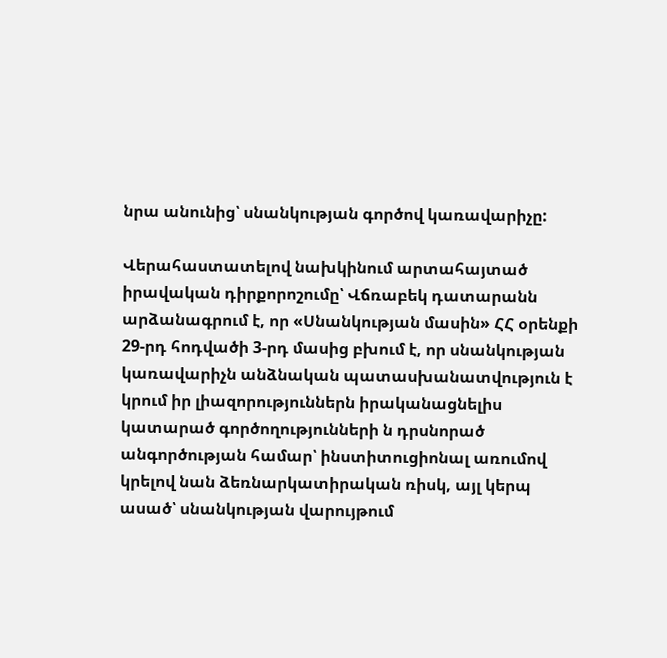նրա անունից՝ սնանկության գործով կառավարիչը:

Վերահաստատելով նախկինում արտահայտած իրավական դիրքորոշումը՝ Վճռաբեկ դատարանն արձանագրում է, որ «Սնանկության մասին» ՀՀ օրենքի 29-րդ հոդվածի 3-րդ մասից բխում է, որ սնանկության կառավարիչն անձնական պատասխանատվություն է կրում իր լիազորություններն իրականացնելիս կատարած գործողությունների ն դրսնորած անգործության համար՝ ինստիտուցիոնալ առումով կրելով նան ձեռնարկատիրական ռիսկ, այլ կերպ ասած՝ սնանկության վարույթում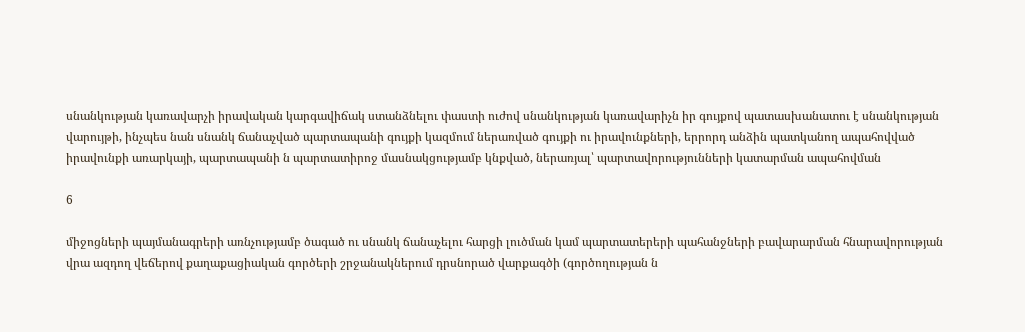սնանկության կառավարչի իրավական կարգավիճակ ստանձնելու փաստի ուժով սնանկության կառավարիչն իր գույքով պատասխանատու է սնանկության վարույթի, ինչպես նան սնանկ ճանաչված պարտապանի գույքի կազմում ներառված գույքի ու իրավունքների, երրորդ անձին պատկանող ապահովված իրավունքի առարկայի, պարտապանի ն պարտատիրոջ մասնակցությամբ կնքված, ներառյալ՝ պարտավորությունների կատարման ապահովման

6

միջոցների պայմանագրերի առնչությամբ ծագած ու սնանկ ճանաչելու հարցի լուծման կամ պարտատերերի պահանջների բավարարման հնարավորության վրա ազդող վեճերով քաղաքացիական գործերի շրջանակներում դրսնորած վարքագծի (գործողության ն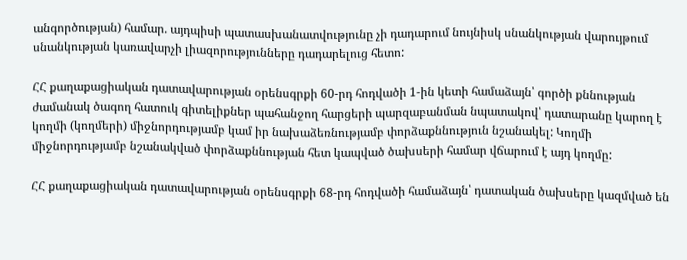անգործության) համար. այդպիսի պատասխանատվությունը չի դադարում նույնիսկ սնանկության վարույթում սնանկության կառավարչի լիազորությունները դադարելուց հետո:

ՀՀ քաղաքացիական դատավարության օրենսգրքի 60-րդ հոդվածի 1-ին կետի համաձայն՝ գործի քննության ժամանակ ծագող հատուկ գիտելիքներ պահանջող հարցերի պարզաբանման նպատակով՝ դատարանը կարող է կողմի (կողմերի) միջնորդությամբ կամ իր նախաձեռնությամբ փորձաքննություն նշանակել: Կողմի միջնորդությամբ նշանակված փորձաքննության հետ կապված ծախսերի համար վճարում է այդ կողմը:

ՀՀ քաղաքացիական դատավարության օրենսգրքի 68-րդ հոդվածի համաձայն՝ դատական ծախսերը կազմված են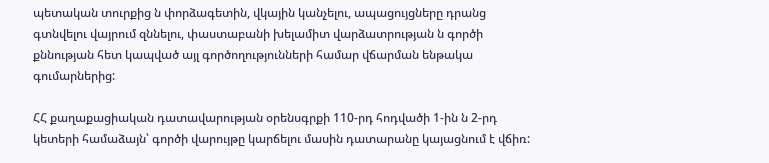պետական տուրքից ն փորձագետին, վկային կանչելու, ապացույցները դրանց գտնվելու վայրում զննելու, փաստաբանի խելամիտ վարձատրության ն գործի քննության հետ կապված այլ գործողությունների համար վճարման ենթակա գումարներից:

ՀՀ քաղաքացիական դատավարության օրենսգրքի 110-րդ հոդվածի 1-ին ն 2-րդ կետերի համաձայն՝ գործի վարույթը կարճելու մասին դատարանը կայացնում է վճիռ: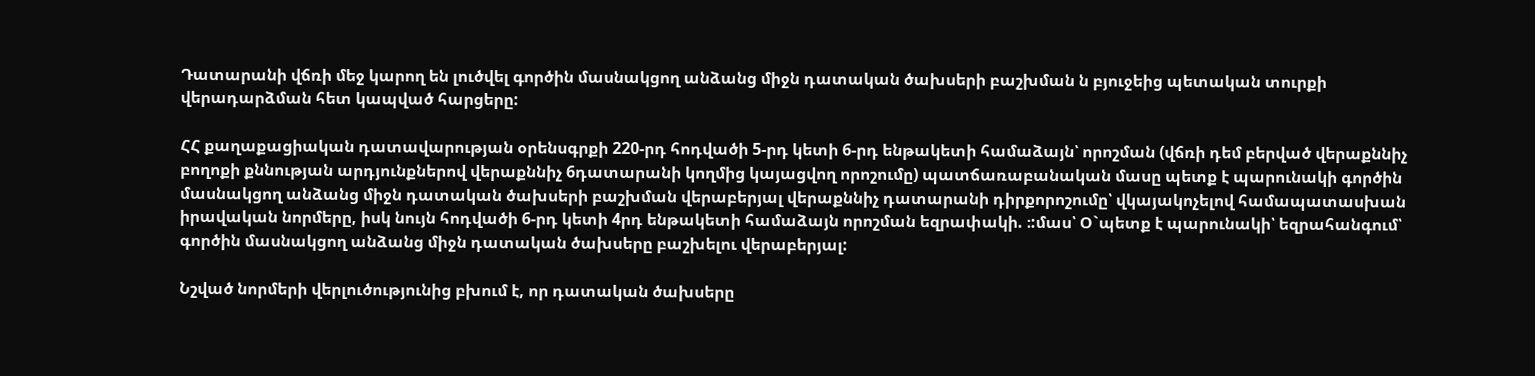Դատարանի վճռի մեջ կարող են լուծվել գործին մասնակցող անձանց միջն դատական ծախսերի բաշխման ն բյուջեից պետական տուրքի վերադարձման հետ կապված հարցերը:

ՀՀ քաղաքացիական դատավարության օրենսգրքի 220-րդ հոդվածի 5-րդ կետի 6-րդ ենթակետի համաձայն՝ որոշման (վճռի դեմ բերված վերաքննիչ բողոքի քննության արդյունքներով վերաքննիչ 6դատարանի կողմից կայացվող որոշումը) պատճառաբանական մասը պետք է պարունակի գործին մասնակցող անձանց միջն դատական ծախսերի բաշխման վերաբերյալ վերաքննիչ դատարանի դիրքորոշումը՝ վկայակոչելով համապատասխան իրավական նորմերը, իսկ նույն հոդվածի 6-րդ կետի 4րդ ենթակետի համաձայն որոշման եզրափակի. ։:մաս՝ Օ`պետք է պարունակի՝ եզրահանգում՝ գործին մասնակցող անձանց միջն դատական ծախսերը բաշխելու վերաբերյալ:

Նշված նորմերի վերլուծությունից բխում է, որ դատական ծախսերը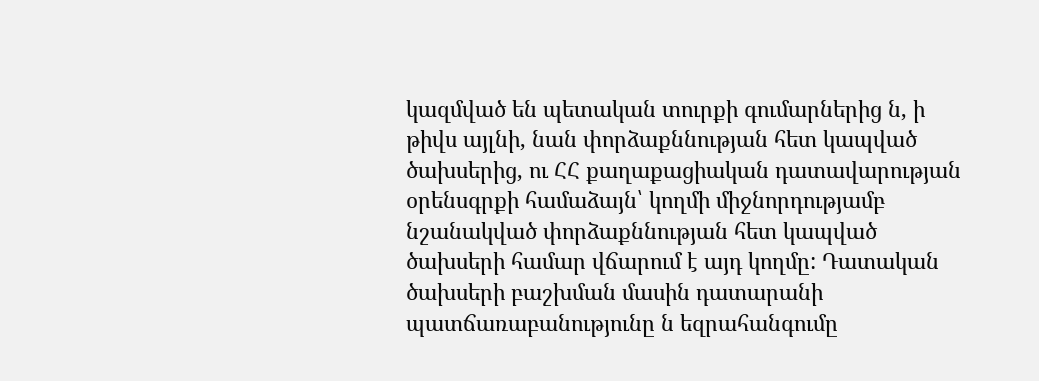կազմված են պետական տուրքի գումարներից ն, ի թիվս այլնի, նան փորձաքննության հետ կապված ծախսերից, ու ՀՀ քաղաքացիական դատավարության օրենսգրքի համաձայն՝ կողմի միջնորդությամբ նշանակված փորձաքննության հետ կապված ծախսերի համար վճարում է այդ կողմը: Դատական ծախսերի բաշխման մասին դատարանի պատճառաբանությունը ն եզրահանգումը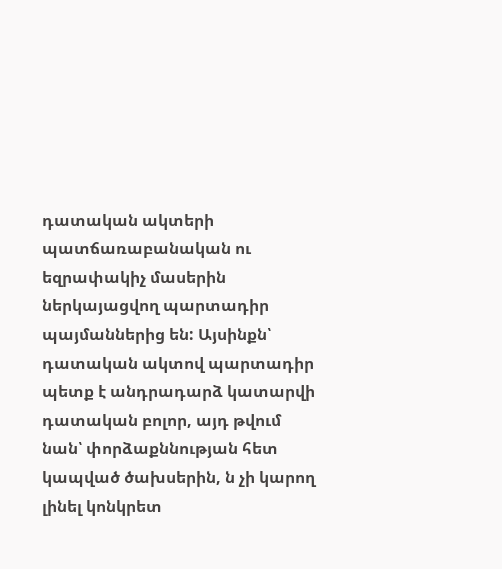դատական ակտերի պատճառաբանական ու եզրափակիչ մասերին ներկայացվող պարտադիր պայմաններից են: Այսինքն՝ դատական ակտով պարտադիր պետք է անդրադարձ կատարվի դատական բոլոր, այդ թվում նան՝ փորձաքննության հետ կապված ծախսերին, ն չի կարող լինել կոնկրետ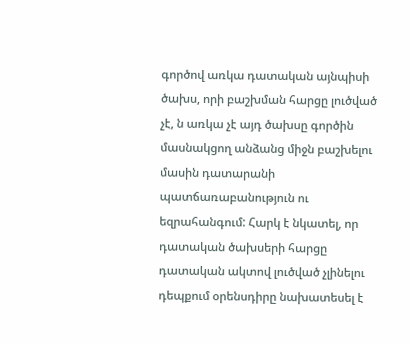գործով առկա դատական այնպիսի ծախս, որի բաշխման հարցը լուծված չէ, ն առկա չէ այդ ծախսը գործին մասնակցող անձանց միջն բաշխելու մասին դատարանի պատճառաբանություն ու եզրահանգում: Հարկ է նկատել, որ դատական ծախսերի հարցը դատական ակտով լուծված չլինելու դեպքում օրենսդիրը նախատեսել է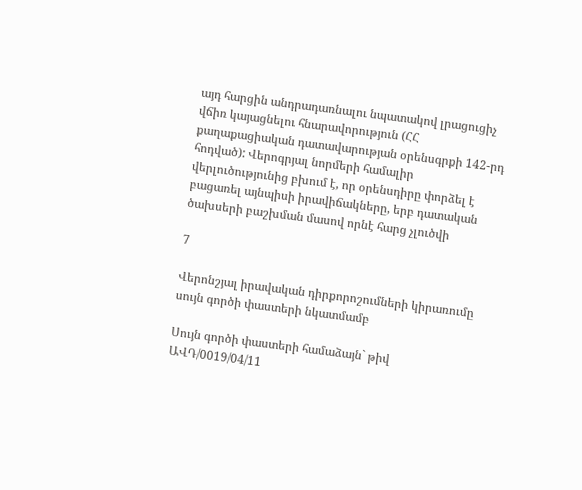այդ հարցին անդրադառնալու նպատակով լրացուցիչ վճիռ կայացնելու հնարավորություն (ՀՀ քաղաքացիական դատավարության օրենսգրքի 142-րդ հոդված): Վերոգրյալ նորմերի համալիր վերլուծությունից բխում է, որ օրենսդիրը փորձել է բացառել այնպիսի իրավիճակները, երբ դատական ծախսերի բաշխման մասով որնէ հարց չլուծվի

7

Վերոնշյալ իրավական դիրքորոշումների կիրառումը սույն գործի փաստերի նկատմամբ

Սույն գործի փաստերի համաձայն` թիվ ԱՎԴ/0019/04/11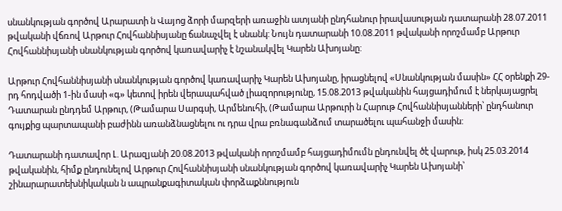սնանկության գործով Արարատի ն Վայոց ձորի մարզերի առաջին ատյանի ընդհանուր իրավասության դատարանի 28.07.2011 թվականի վճռով Արթուր Հովհաննիսյանը ճանաչվել է սնանկ: Նույն դատարանի 10.08.2011 թվականի որոշմամբ Արթուր Հովհաննիսյանի սնանկության գործով կառավարիչ է նշանակվել Կարեն Ախոյանը:

Արթուր Հովհաննիսյանի սնանկության գործով կառավարիչ Կարեն Ախոյանը, իրացնելով «Սնանկության մասին» ՀՀ օրենքի 29-րդ հոդվածի 1-ին մասի «գ» կետով իրեն վերապահված լիազորությունը, 15.08.2013 թվականին հայցադիմում է ներկայացրել Դատարան ընդդեմ Արթուր, (Թամարա Սարգսի, Արմենուհի, (Թամարա Արթուրի ն Հարութ Հովհաննիսյանների՝ ընդհանուր գույքից պարտապանի բաժինն առանձնացնելու ու դրա վրա բռնագանձում տարածելու պահանջի մասին:

Դատարանի դատավոր Լ. Արազյանի 20.08.2013 թվականի որոշմամբ հայցադիմումն ընդունվել ծէ վարութ, իսկ 25.03.2014 թվականին, հիմք ընդունելով Արթուր Հովհաննիսյանի սնանկության գործով կառավարիչ Կարեն Ախոյանի՝ շինարարատեխնիկական ն ապրանքագիտական փորձաքննություն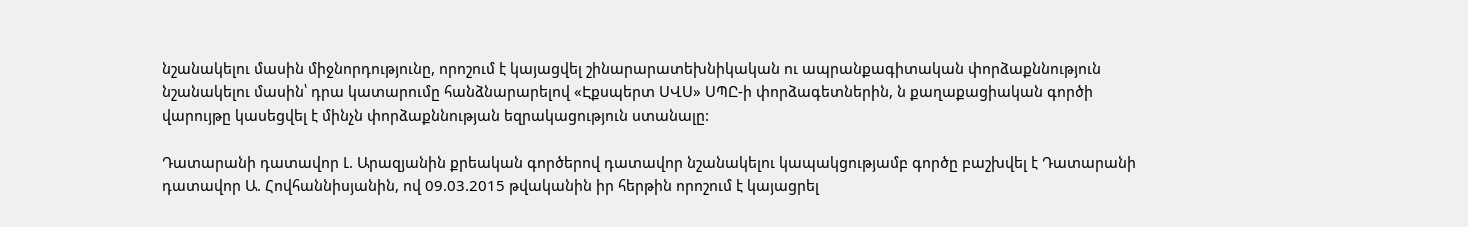նշանակելու մասին միջնորդությունը, որոշում է կայացվել շինարարատեխնիկական ու ապրանքագիտական փորձաքննություն նշանակելու մասին՝ դրա կատարումը հանձնարարելով «Էքսպերտ ՍՎՍ» ՍՊԸ-ի փորձագետներին, ն քաղաքացիական գործի վարույթը կասեցվել է մինչն փորձաքննության եզրակացություն ստանալը:

Դատարանի դատավոր Լ. Արազյանին քրեական գործերով դատավոր նշանակելու կապակցությամբ գործը բաշխվել է Դատարանի դատավոր Ա. Հովհաննիսյանին, ով 09.03.2015 թվականին իր հերթին որոշում է կայացրել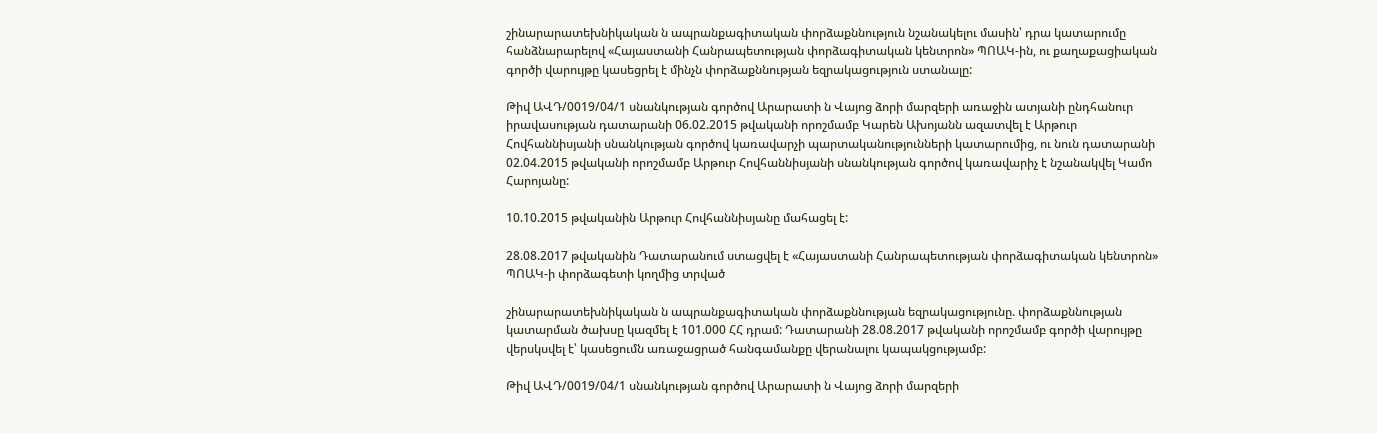շինարարատեխնիկական ն ապրանքագիտական փորձաքննություն նշանակելու մասին՝ դրա կատարումը հանձնարարելով «Հայաստանի Հանրապետության փորձագիտական կենտրոն» ՊՈԱԿ-ին, ու քաղաքացիական գործի վարույթը կասեցրել է մինչն փորձաքննության եզրակացություն ստանալը:

Թիվ ԱՎԴ/0019/04/1 սնանկության գործով Արարատի ն Վայոց ձորի մարզերի առաջին ատյանի ընդհանուր իրավասության դատարանի 06.02.2015 թվականի որոշմամբ Կարեն Ախոյանն ազատվել է Արթուր Հովհաննիսյանի սնանկության գործով կառավարչի պարտականությունների կատարումից, ու նուն դատարանի 02.04.2015 թվականի որոշմամբ Արթուր Հովհաննիսյանի սնանկության գործով կառավարիչ է նշանակվել Կամո Հարոյանը:

10.10.2015 թվականին Արթուր Հովհաննիսյանը մահացել է:

28.08.2017 թվականին Դատարանում ստացվել է «Հայաստանի Հանրապետության փորձագիտական կենտրոն» ՊՈԱԿ-ի փորձագետի կողմից տրված

շինարարատեխնիկական ն ապրանքագիտական փորձաքննության եզրակացությունը. փորձաքննության կատարման ծախսը կազմել է 101.000 ՀՀ դրամ: Դատարանի 28.08.2017 թվականի որոշմամբ գործի վարույթը վերսկսվել է՝ կասեցումն առաջացրած հանգամանքը վերանալու կապակցությամբ:

Թիվ ԱՎԴ/0019/04/1 սնանկության գործով Արարատի ն Վայոց ձորի մարզերի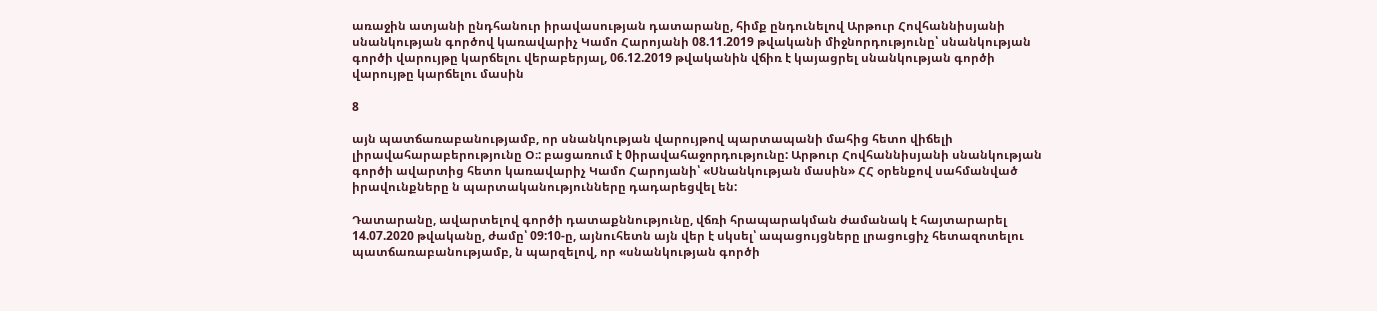առաջին ատյանի ընդհանուր իրավասության դատարանը, հիմք ընդունելով Արթուր Հովհաննիսյանի սնանկության գործով կառավարիչ Կամո Հարոյանի 08.11.2019 թվականի միջնորդությունը՝ սնանկության գործի վարույթը կարճելու վերաբերյալ, 06.12.2019 թվականին վճիռ է կայացրել սնանկության գործի վարույթը կարճելու մասին

8

այն պատճառաբանությամբ, որ սնանկության վարույթով պարտապանի մահից հետո վիճելի լիրավահարաբերությունը Օ։: բացառում է 0իրավահաջորդությունը: Արթուր Հովհաննիսյանի սնանկության գործի ավարտից հետո կառավարիչ Կամո Հարոյանի՝ «Սնանկության մասին» ՀՀ օրենքով սահմանված իրավունքները ն պարտականությունները դադարեցվել են:

Դատարանը, ավարտելով գործի դատաքննությունը, վճռի հրապարակման ժամանակ է հայտարարել 14.07.2020 թվականը, ժամը՝ 09:10-ը, այնուհետն այն վեր է սկսել՝ ապացույցները լրացուցիչ հետազոտելու պատճառաբանությամբ, ն պարզելով, որ «սնանկության գործի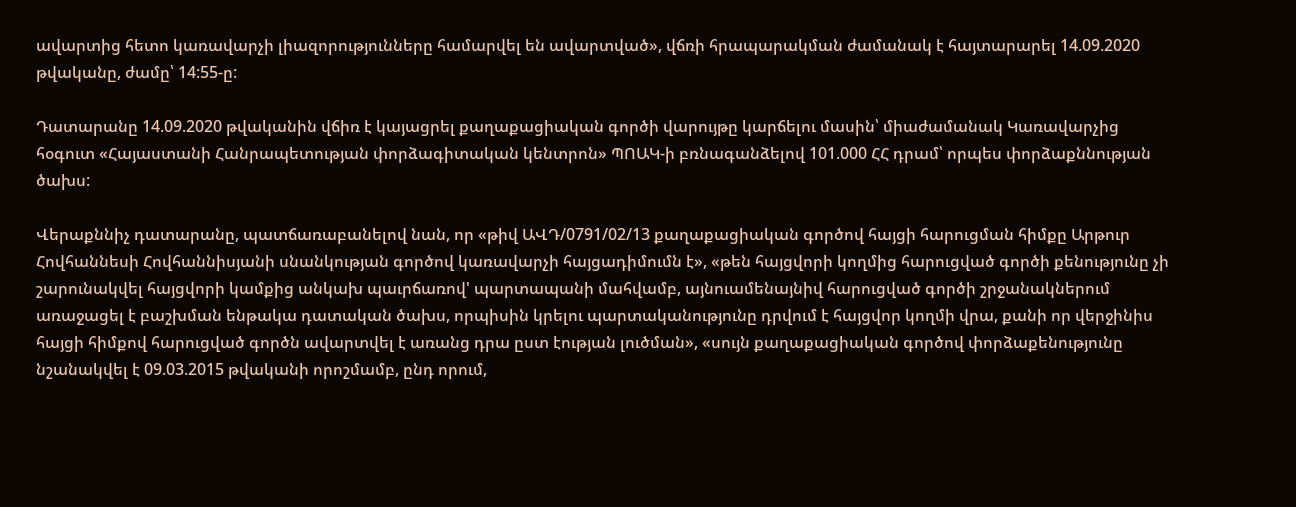ավարտից հետո կառավարչի լիազորությունները համարվել են ավարտված», վճռի հրապարակման ժամանակ է հայտարարել 14.09.2020 թվականը, ժամը՝ 14:55-ը:

Դատարանը 14.09.2020 թվականին վճիռ է կայացրել քաղաքացիական գործի վարույթը կարճելու մասին՝ միաժամանակ Կառավարչից հօգուտ «Հայաստանի Հանրապետության փորձագիտական կենտրոն» ՊՈԱԿ-ի բռնագանձելով 101.000 ՀՀ դրամ՝ որպես փորձաքննության ծախս:

Վերաքննիչ դատարանը, պատճառաբանելով նան, որ «թիվ ԱՎԴ/0791/02/13 քաղաքացիական գործով հայցի հարուցման հիմքը Արթուր Հովհաննեսի Հովհաննիսյանի սնանկության գործով կառավարչի հայցադիմումն է», «թեն հայցվորի կողմից հարուցված գործի քենությունը չի շարունակվել հայցվորի կամքից անկախ պաւրճառով' պարտապանի մահվամբ, այնուամենայնիվ հարուցված գործի շրջանակներում առաջացել է բաշխման ենթակա դատական ծախս, որպիսին կրելու պարտականությունը դրվում է հայցվոր կողմի վրա, քանի որ վերջինիս հայցի հիմքով հարուցված գործն ավարտվել է առանց դրա ըստ էության լուծման», «սույն քաղաքացիական գործով փորձաքենությունը նշանակվել է 09.03.2015 թվականի որոշմամբ, ընդ որում,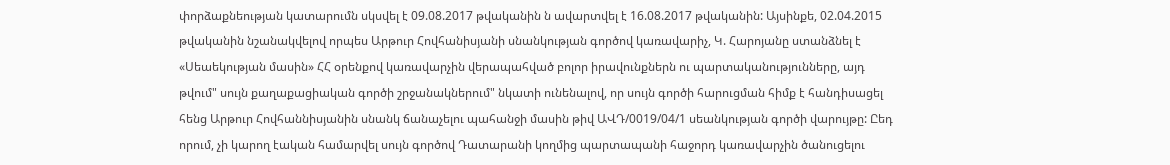փորձաքնեության կատարումն սկսվել է 09.08.2017 թվականին ն ավարտվել է 16.08.2017 թվականին: Այսինքե, 02.04.2015 թվականին նշանակվելով որպես Արթուր Հովհանիսյանի սնանկության գործով կառավարիչ, Կ. Հարոյանը ստանձնել է «Սեաեկության մասին» ՀՀ օրենքով կառավարչին վերապահված բոլոր իրավունքներն ու պարտականությունները, այդ թվում" սույն քաղաքացիական գործի շրջանակներում" նկատի ունենալով, որ սույն գործի հարուցման հիմք է հանդիսացել հենց Արթուր Հովհաննիսյանին սնանկ ճանաչելու պահանջի մասին թիվ ԱՎԴ/0019/04/1 սեանկության գործի վարույթը: Ըեդ որում, չի կարող էական համարվել սույն գործով Դատարանի կողմից պարտապանի հաջորդ կառավարչին ծանուցելու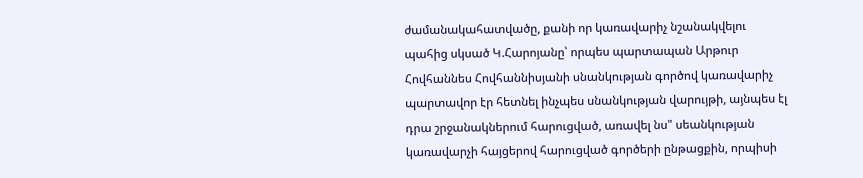ժամանակահատվածը, քանի որ կառավարիչ նշանակվելու պահից սկսած Կ.Հարոյանը՝ որպես պարտապան Արթուր Հովհաննես Հովհաննիսյանի սնանկության գործով կառավարիչ պարտավոր էր հետնել ինչպես սնանկության վարույթի, այնպես էլ դրա շրջանակներում հարուցված, առավել նս" սեանկության կառավարչի հայցերով հարուցված գործերի ընթացքին, որպիսի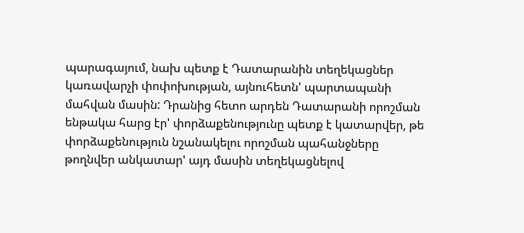պարագայում, նախ պետք է Դատարանին տեղեկացներ կառավարչի փոփոխության, այնուհետն' պարտապանի մահվան մասին: Դրանից հետո արդեն Դատարանի որոշման ենթակա հարց էր' փորձաքենությունը պետք է կատարվեր, թե փորձաքենություն նշանակելու որոշման պահանջները թողնվեր անկատար' այդ մասին տեղեկացնելով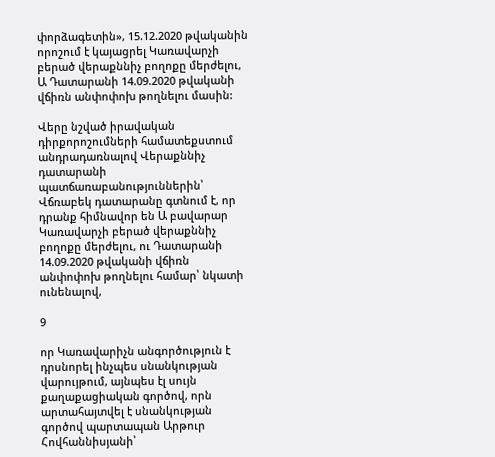փորձագետին», 15.12.2020 թվականին որոշում է կայացրել Կառավարչի բերած վերաքննիչ բողոքը մերժելու, Ա Դատարանի 14.09.2020 թվականի վճիռն անփոփոխ թողնելու մասին:

Վերը նշված իրավական դիրքորոշումների համատեքստում անդրադառնալով Վերաքննիչ դատարանի պատճառաբանություններին՝ Վճռաբեկ դատարանը գտնում է, որ դրանք հիմնավոր են Ա բավարար Կառավարչի բերած վերաքննիչ բողոքը մերժելու, ու Դատարանի 14.09.2020 թվականի վճիռն անփոփոխ թողնելու համար՝ նկատի ունենալով,

9

որ Կառավարիչն անգործություն է դրսնորել ինչպես սնանկության վարույթում, այնպես էլ սույն քաղաքացիական գործով, որն արտահայտվել է սնանկության գործով պարտապան Արթուր Հովհաննիսյանի՝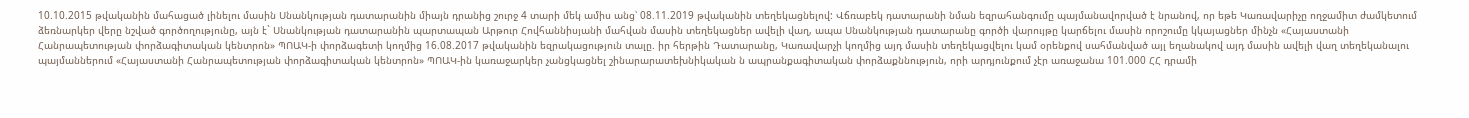10.10.2015 թվականին մահացած լինելու մասին Սնանկության դատարանին միայն դրանից շուրջ 4 տարի մեկ ամիս անց՝ 08.11.2019 թվականին տեղեկացնելով: Վճռաբեկ դատարանի նման եզրահանգումը պայմանավորված է նրանով, որ եթե Կառավարիչը ողջամիտ ժամկետում ձեռնարկեր վերը նշված գործողությունը, այն է` Սնանկության դատարանին պարտապան Արթուր Հովհաննիսյանի մահվան մասին տեղեկացներ ավելի վաղ, ապա Սնանկության դատարանը գործի վարույթը կարճելու մասին որոշումը կկայացներ մինչն «Հայաստանի Հանրապետության փորձագիտական կենտրոն» ՊՈԱԿ-ի փորձագետի կողմից 16.08.2017 թվականին եզրակացություն տալը. իր հերթին Դատարանը, Կառավարչի կողմից այդ մասին տեղեկացվելու կամ օրենքով սահմանված այլ եղանակով այդ մասին ավելի վաղ տեղեկանալու պայմաններում «Հայաստանի Հանրապետության փորձագիտական կենտրոն» ՊՈԱԿ-ին կառաջարկեր չանցկացնել շինարարատեխնիկական ն ապրանքագիտական փորձաքննություն, որի արդյունքում չէր առաջանա 101.000 ՀՀ դրամի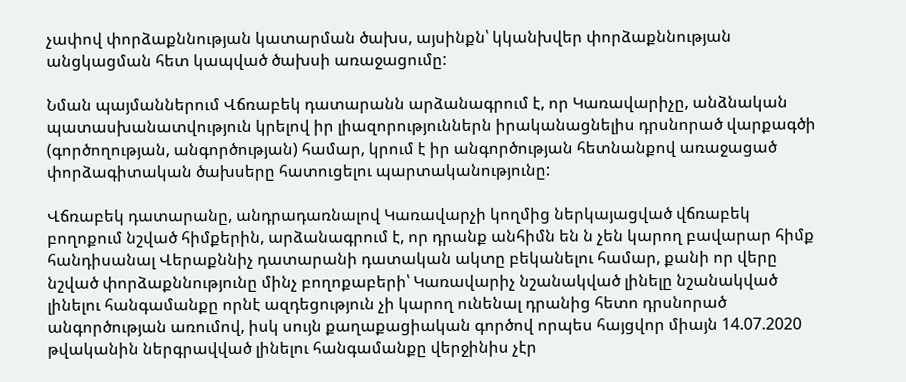չափով փորձաքննության կատարման ծախս, այսինքն՝ կկանխվեր փորձաքննության անցկացման հետ կապված ծախսի առաջացումը:

Նման պայմաններում Վճռաբեկ դատարանն արձանագրում է, որ Կառավարիչը, անձնական պատասխանատվություն կրելով իր լիազորություններն իրականացնելիս դրսնորած վարքագծի (գործողության, անգործության) համար, կրում է իր անգործության հետնանքով առաջացած փորձագիտական ծախսերը հատուցելու պարտականությունը:

Վճռաբեկ դատարանը, անդրադառնալով Կառավարչի կողմից ներկայացված վճռաբեկ բողոքում նշված հիմքերին, արձանագրում է, որ դրանք անհիմն են ն չեն կարող բավարար հիմք հանդիսանալ Վերաքննիչ դատարանի դատական ակտը բեկանելու համար, քանի որ վերը նշված փորձաքննությունը մինչ բողոքաբերի՝ Կառավարիչ նշանակված լինելը նշանակված լինելու հանգամանքը որնէ ազդեցություն չի կարող ունենալ դրանից հետո դրսնորած անգործության առումով, իսկ սույն քաղաքացիական գործով որպես հայցվոր միայն 14.07.2020 թվականին ներգրավված լինելու հանգամանքը վերջինիս չէր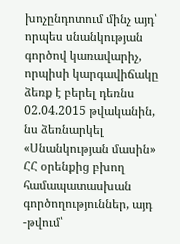խոչընդոտում մինչ այդ՝ որպես սնանկության գործով կառավարիչ, որպիսի կարգավիճակը ձեռք է բերել դեռնս 02.04.2015 թվականին, նս ձեռնարկել «Սնանկության մասին» ՀՀ օրենքից բխող համապատասխան գործողություններ, այդ -թվում՝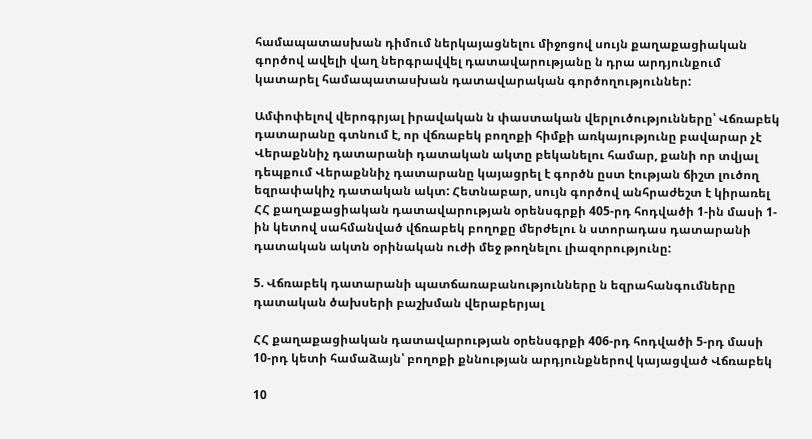համապատասխան դիմում ներկայացնելու միջոցով սույն քաղաքացիական գործով ավելի վաղ ներգրավվել դատավարությանը ն դրա արդյունքում կատարել համապատասխան դատավարական գործողություններ:

Ամփոփելով վերոգրյալ իրավական ն փաստական վերլուծությունները՝ Վճռաբեկ դատարանը գտնում է, որ վճռաբեկ բողոքի հիմքի առկայությունը բավարար չէ Վերաքննիչ դատարանի դատական ակտը բեկանելու համար, քանի որ տվյալ դեպքում Վերաքննիչ դատարանը կայացրել է գործն ըստ էության ճիշտ լուծող եզրափակիչ դատական ակտ: Հետնաբար, սույն գործով անհրաժեշտ է կիրառել ՀՀ քաղաքացիական դատավարության օրենսգրքի 405-րդ հոդվածի 1-ին մասի 1-ին կետով սահմանված վճռաբեկ բողոքը մերժելու ն ստորադաս դատարանի դատական ակտն օրինական ուժի մեջ թողնելու լիազորությունը:

5. Վճռաբեկ դատարանի պատճառաբանությունները ն եզրահանգումները դատական ծախսերի բաշխման վերաբերյալ

ՀՀ քաղաքացիական դատավարության օրենսգրքի 406-րդ հոդվածի 5-րդ մասի 10-րդ կետի համաձայն՝ բողոքի քննության արդյունքներով կայացված Վճռաբեկ

10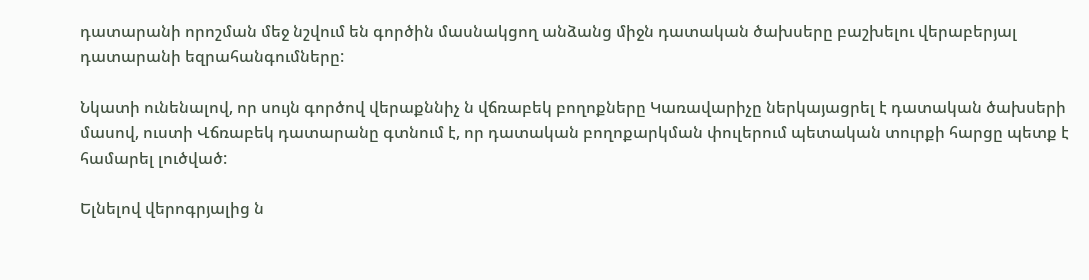դատարանի որոշման մեջ նշվում են գործին մասնակցող անձանց միջն դատական ծախսերը բաշխելու վերաբերյալ դատարանի եզրահանգումները:

Նկատի ունենալով, որ սույն գործով վերաքննիչ ն վճռաբեկ բողոքները Կառավարիչը ներկայացրել է դատական ծախսերի մասով, ուստի Վճռաբեկ դատարանը գտնում է, որ դատական բողոքարկման փուլերում պետական տուրքի հարցը պետք է համարել լուծված:

Ելնելով վերոգրյալից ն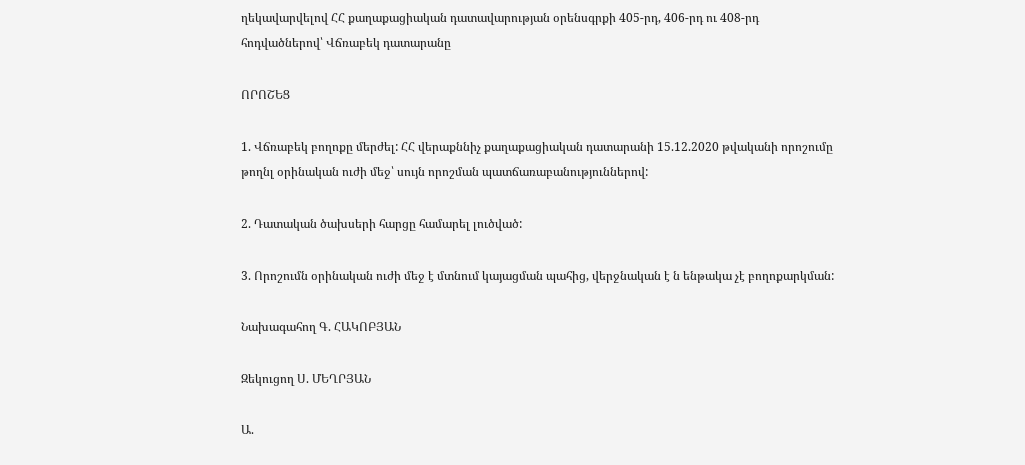ղեկավարվելով ՀՀ քաղաքացիական դատավարության օրենսգրքի 405-րդ, 406-րդ ու 408-րդ հոդվածներով՝ Վճռաբեկ դատարանը

ՈՐՈՇԵՑ

1. Վճռաբեկ բողոքը մերժել: ՀՀ վերաքննիչ քաղաքացիական դատարանի 15.12.2020 թվականի որոշումը թողնլ օրինական ուժի մեջ՝ սույն որոշման պատճառաբանություններով:

2. Դատական ծախսերի հարցը համարել լուծված:

3. Որոշումն օրինական ուժի մեջ է մտնում կայացման պահից, վերջնական է ն ենթակա չէ բողոքարկման:

Նախագահող Գ. ՀԱԿՈԲՅԱՆ

Զեկուցող Ս. ՄԵՂՐՅԱՆ

Ա.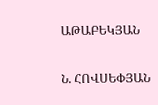ԱԹԱԲԵԿՅԱՆ

Ն. ՀՈՎՍԵՓՅԱՆ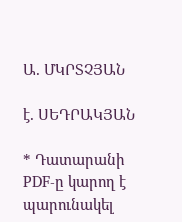Ա. ՄԿՐՏՉՅԱՆ

է. ՍԵԴՐԱԿՅԱՆ

* Դատարանի PDF-ը կարող է պարունակել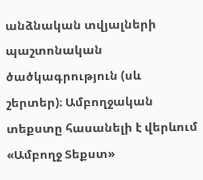անձնական տվյալների պաշտոնական ծածկագրություն (սև շերտեր)։ Ամբողջական տեքստը հասանելի է վերևում «Ամբողջ Տեքստ»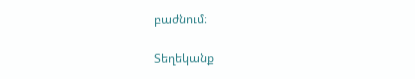բաժնում։

Տեղեկանք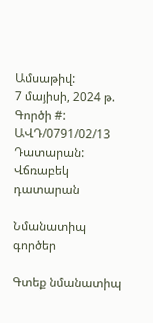Ամսաթիվ:
7 մայիսի, 2024 թ.
Գործի #:
ԱՎԴ/0791/02/13
Դատարան:
Վճռաբեկ դատարան

Նմանատիպ գործեր

Գտեք նմանատիպ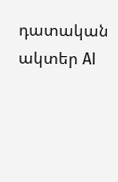դատական ակտեր AI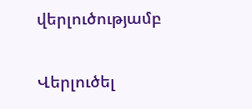վերլուծությամբ

Վերլուծել